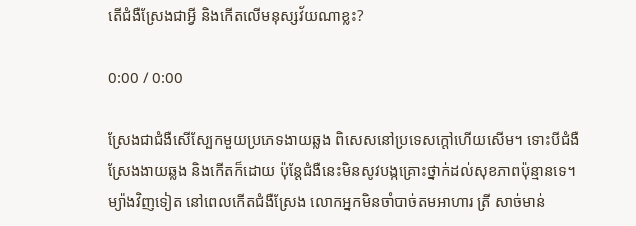តើជំងឺស្រែងជាអ្វី និងកើតលើមនុស្សវ័យណាខ្លះ?

0:00 / 0:00

ស្រែងជាជំងឺសើស្បែកមួយប្រភេទងាយឆ្លង ពិសេសនៅប្រទេសក្តៅហើយសើម។ ទោះបីជំងឺស្រែងងាយឆ្លង និងកើតក៏ដោយ ប៉ុន្តែជំងឺនេះមិនសូវបង្កគ្រោះថ្នាក់ដល់សុខភាពប៉ុន្មានទេ។ ម្យ៉ាងវិញទៀត នៅពេលកើតជំងឺស្រែង លោកអ្នកមិនចាំបាច់តមអាហារ ត្រី សាច់មាន់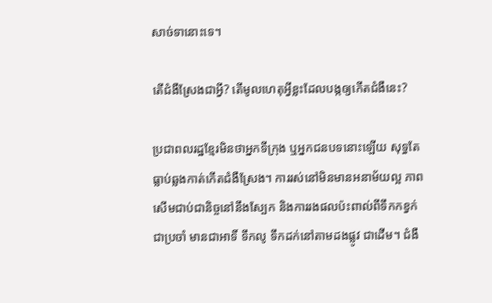សាច់ទានោះទេ។

តើជំងឺស្រែងជាអ្វី? តើមូលហេតុអ្វីខ្លះដែលបង្កឲ្យកើតជំងឺនេះ?

ប្រជាពលរដ្ឋខ្មែរមិនថាអ្នកទីក្រុង ឬអ្នកជនបទនោះឡើយ សុទ្ធតែធ្លាប់ឆ្លងកាត់កើតជំងឺស្រែង។ ការរស់នៅមិនមានអនាម័យល្អ ភាពសើមជាប់ជានិច្ចនៅនឹងស្បែក និងការរងផលប៉ះពាល់ពីទឹកកខ្វក់ជាប្រចាំ មានជាអាទិ៍ ទឹកលូ ទឹកដក់នៅតាមដងផ្លូវ ជាដើម។ ជំងឺ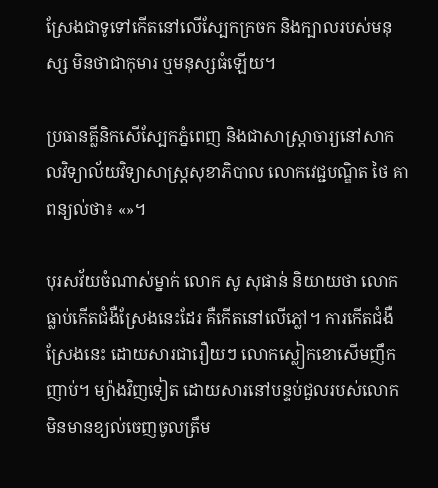ស្រែងជាទូទៅកើតនៅលើស្បែកក្រចក និងក្បាលរបស់មនុស្ស មិនថាជាកុមារ ឬមនុស្សធំឡើយ។

ប្រធានគ្លីនិកសើស្បែកភ្នំពេញ និងជាសាស្ត្រាចារ្យនៅសាកលវិទ្យាល័យវិទ្យាសាស្ត្រសុខាភិបាល លោកវេជ្ជបណ្ឌិត ថៃ គា ពន្យល់ថា៖ «»។

បុរសវ័យចំណាស់ម្នាក់ លោក សូ សុផាន់ និយាយថា លោកធ្លាប់កើតជំងឺស្រែងនេះដែរ គឺកើតនៅលើភ្លៅ។ ការកើតជំងឺស្រែងនេះ ដោយសារជារឿយៗ លោកស្លៀកខោសើមញឹកញាប់។ ម្យ៉ាងវិញទៀត ដោយសារនៅបន្ទប់ជួលរបស់លោកមិនមានខ្យល់ចេញចូលត្រឹម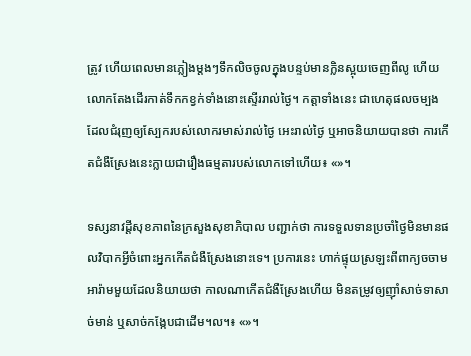ត្រូវ ហើយពេលមានភ្លៀងម្តងៗទឹកលិចចូលក្នុងបន្ទប់មានក្លិនស្អុយចេញពីលូ ហើយលោកតែងដើរកាត់ទឹកកខ្វក់ទាំងនោះស្ទើររាល់ថ្ងៃ។ កត្តាទាំងនេះ ជាហេតុផលចម្បងដែលជំរុញឲ្យស្បែករបស់លោករមាស់រាល់ថ្ងៃ អេះរាល់ថ្ងៃ ឬអាចនិយាយបានថា ការកើតជំងឺស្រែងនេះក្លាយជារឿងធម្មតារបស់លោកទៅហើយ៖ «»។

ទស្សនាវដី្តសុខភាពនៃក្រសួងសុខាភិបាល បញ្ជាក់ថា ការទទួលទានប្រចាំថ្ងៃមិនមានផលវិបាកអ្វីចំពោះអ្នកកើតជំងឺស្រែងនោះទេ។ ប្រការនេះ ហាក់ផ្ទុយស្រឡះពីពាក្យចចាមអារ៉ាមមួយដែលនិយាយថា កាលណាកើតជំងឺស្រែងហើយ មិនតម្រូវឲ្យញ៉ាំសាច់ទាសាច់មាន់ ឬសាច់កង្កែបជាដើម។ល។៖ «»។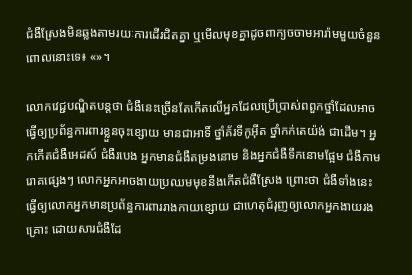ជំងឺស្រែងមិនឆ្លងតាមរយៈការដើរជិតគ្នា ឬមើលមុខគ្នាដូចពាក្យចចាមអារ៉ាមមួយចំនួន ពោលនោះទេ៖ «»។

លោកវេជ្ជបណ្ឌិតបន្តថា ជំងឺនេះច្រើនតែកើតលើអ្នកដែលប្រើប្រាស់ពពួកថ្នាំដែលអាចធ្វើឲ្យប្រព័ន្ធការពារខ្លួនចុះខ្សោយ មានជាអាទិ៍ ថ្នាំគ័រទីកូអ៊ីត ថ្នាំកក់តេយ៉ង់ ជាដើម។ អ្នកកើតជំងឺអេដស៍ ជំងឺរបេង អ្នកមានជំងឺតម្រងនោម និងអ្នកជំងឺទឹកនោមផ្អែម ជំងឺកាមរោគផ្សេងៗ លោកអ្នកអាចងាយប្រឈមមុខនឹងកើតជំងឺស្រែង ព្រោះថា ជំងឺទាំងនេះធ្វើឲ្យលោកអ្នកមានប្រព័ន្ធការពាររាងកាយខ្សោយ ជាហេតុជំរុញឲ្យលោកអ្នកងាយរងគ្រោះ ដោយសារជំងឺដែ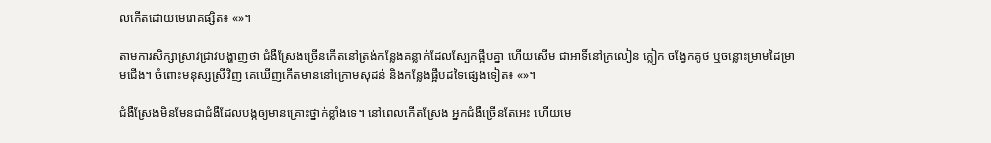លកើតដោយមេរោគផ្សិត៖ «»។

តាមការសិក្សាស្រាវជ្រាវបង្ហាញថា ជំងឺស្រែងច្រើនកើតនៅត្រង់កន្លែងគន្លាក់ដែលស្បែកផ្អឹបគ្នា ហើយសើម ជាអាទិ៍នៅក្រលៀន ក្លៀក ចង្វែកគូថ ឬចន្លោះម្រាមដៃម្រាមជើង។ ចំពោះមនុស្សស្រីវិញ គេឃើញកើតមាននៅក្រោមសុដន់ និងកន្លែងផ្អឹបដទៃផ្សេងទៀត៖ «»។

ជំងឺស្រែងមិនមែនជាជំងឺដែលបង្កឲ្យមានគ្រោះថ្នាក់ខ្លាំងទេ។ នៅពេលកើតស្រែង អ្នកជំងឺច្រើនតែអេះ ហើយមេ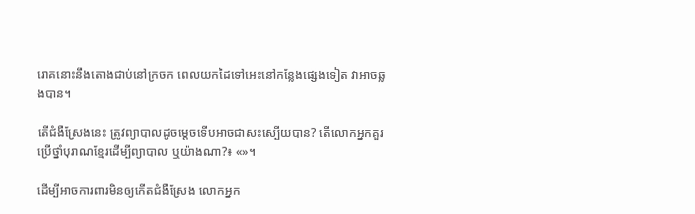រោគនោះនឹងតោងជាប់នៅក្រចក ពេលយកដៃទៅអេះនៅកន្លែងផ្សេងទៀត វាអាចឆ្លងបាន។

តើជំងឺស្រែងនេះ ត្រូវព្យាបាលដូចម្តេចទើបអាចជាសះស្បើយបាន? តើលោកអ្នកគួរប្រើថ្នាំបុរាណខ្មែរដើម្បីព្យាបាល ឬយ៉ាងណា?៖ «»។

ដើម្បីអាចការពារមិនឲ្យកើតជំងឺស្រែង លោកអ្នក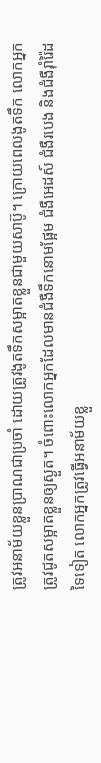ត្រូវអនាម័យខ្លួនប្រាណជាប្រចាំ ដោយត្រូវងូតទឹកសម្អាតខ្លួនជាមួយសាប៊ូ។ ក្រោយពេលងូតទឹក លោកអ្នកត្រូវជូតសម្អាតខ្លួនឲ្យស្ងួត។ ចំពោះលោកអ្នកដែលមានជំងឺទឹកនោមផ្អែម ជំងឺអេដស៍ ជំងឺរបេង និងជំងឺរ៉ាំរ៉ៃដទៃទៀត លោកអ្នកត្រូវធ្វើអនាម័យខ្លួ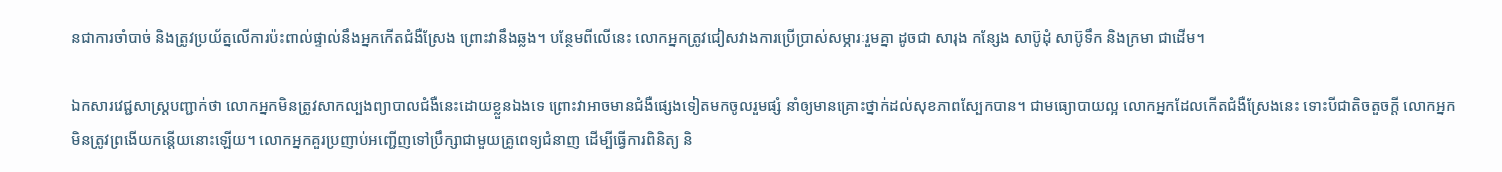នជាការចាំបាច់ និងត្រូវប្រយ័ត្នលើការប៉ះពាល់ផ្ទាល់នឹងអ្នកកើតជំងឺស្រែង ព្រោះវានឹងឆ្លង។ បន្ថែមពីលើនេះ លោកអ្នកត្រូវជៀសវាងការប្រើប្រាស់សម្ភារៈរួមគ្នា ដូចជា សារុង កន្សែង សាប៊ូដុំ សាប៊ូទឹក និងក្រមា ជាដើម។

ឯកសារវេជ្ជសាស្ត្របញ្ជាក់ថា លោកអ្នកមិនត្រូវសាកល្បងព្យាបាលជំងឺនេះដោយខ្លួនឯងទេ ព្រោះវាអាចមានជំងឺផ្សេងទៀតមកចូលរួមផ្សំ នាំឲ្យមានគ្រោះថ្នាក់ដល់សុខភាពស្បែកបាន។ ជាមធ្យោបាយល្អ លោកអ្នកដែលកើតជំងឺស្រែងនេះ ទោះបីជាតិចតួចក្ដី លោកអ្នកមិនត្រូវព្រងើយកន្តើយនោះឡើយ។ លោកអ្នកគួរប្រញាប់អញ្ជើញទៅប្រឹក្សាជាមួយគ្រូពេទ្យជំនាញ ដើម្បីធ្វើការពិនិត្យ និ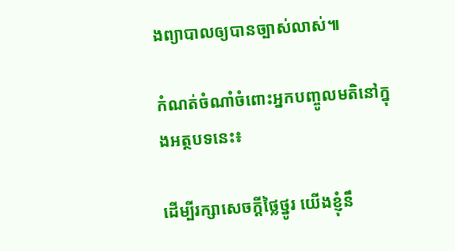ងព្យាបាលឲ្យបានច្បាស់លាស់៕

កំណត់ចំណាំចំពោះអ្នកបញ្ចូលមតិនៅក្នុងអត្ថបទនេះ៖

ដើម្បីរក្សាសេចក្ដីថ្លៃថ្នូរ យើងខ្ញុំនឹ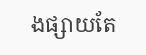ងផ្សាយតែ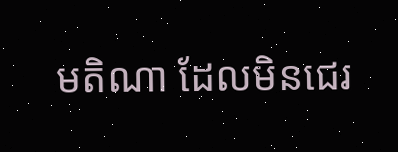មតិណា ដែលមិនជេរ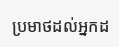ប្រមាថដល់អ្នកដ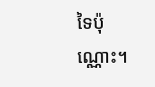ទៃប៉ុណ្ណោះ។